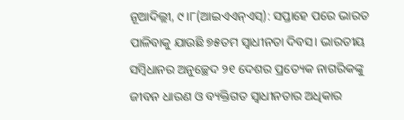ନୂଆଦିଲ୍ଲୀ, ୯।୮(ଆଇଏଏନ୍ଏସ୍): ସପ୍ତାହେ ପରେ ଭାରତ ପାଳିବାକୁ ଯାଉଛି ୭୫ତମ ସ୍ବାଧୀନତା ଦିବସ। ଭାରତୀୟ ସମ୍ବିଧାନର ଅନୁଚ୍ଛେଦ ୨୧ ଦେଶର ପ୍ରତ୍ୟେକ ନାଗରିକଙ୍କୁ ଜୀବନ ଧାରଣ ଓ ବ୍ୟକ୍ତିଗତ ସ୍ବାଧୀନତାର ଅଧିକାର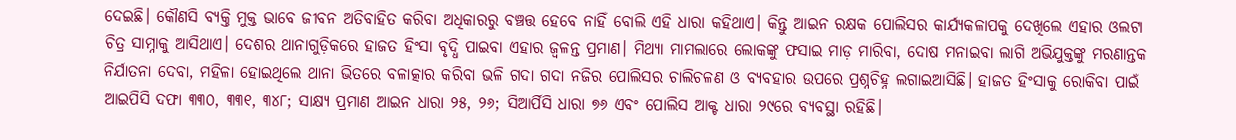ଦେଇଛି। କୌଣସି ବ୍ୟକ୍ତି ମୁକ୍ତ ଭାବେ ଜୀବନ ଅତିବାହିତ କରିବା ଅଧିକାରରୁ ବଞ୍ଚତ୍ତ ହେବେ ନାହିଁ ବୋଲି ଏହି ଧାରା କହିଥାଏ। କିନ୍ତୁ ଆଇନ ରକ୍ଷକ ପୋଲିସର କାର୍ଯ୍ୟକଳାପକୁ ଦେଖିଲେ ଏହାର ଓଲଟା ଚିତ୍ର ସାମ୍ନାକୁ ଆସିଥାଏ। ଦେଶର ଥାନାଗୁଡ଼ିକରେ ହାଜତ ହିଂସା ବୃଦ୍ଧି ପାଇବା ଏହାର ଜ୍ୱଳନ୍ତ ପ୍ରମାଣ। ମିଥ୍ୟା ମାମଲାରେ ଲୋକଙ୍କୁ ଫସାଇ ମାଡ଼ ମାରିବା, ଦୋଷ ମନାଇବା ଲାଗି ଅଭିଯୁକ୍ତଙ୍କୁ ମରଣାନ୍ତକ ନିର୍ଯାତନା ଦେବା, ମହିଳା ହୋଇଥିଲେ ଥାନା ଭିତରେ ବଳାତ୍କାର କରିବା ଭଳି ଗଦା ଗଦା ନଜିର ପୋଲିସର ଚାଲିଚଳଣ ଓ ବ୍ୟବହାର ଉପରେ ପ୍ରଶ୍ନଚିହ୍ନ ଲଗାଇଆସିଛି। ହାଜତ ହିଂସାକୁ ରୋକିବା ପାଇଁ ଆଇପିସି ଦଫା ୩୩୦, ୩୩୧, ୩୪୮; ସାକ୍ଷ୍ୟ ପ୍ରମାଣ ଆଇନ ଧାରା ୨୫, ୨୬; ସିଆର୍ପିସି ଧାରା ୭୬ ଏବଂ ପୋଲିସ ଆକ୍ଟ ଧାରା ୨୯ରେ ବ୍ୟବସ୍ଥା ରହିଛି।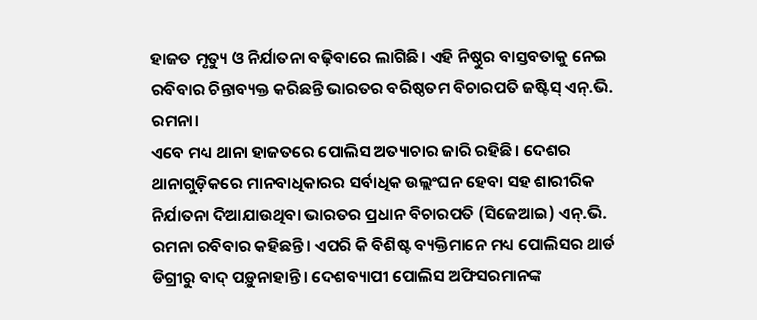ହାଜତ ମୃତ୍ୟୁ ଓ ନିର୍ଯାତନା ବଢ଼ିବାରେ ଲାଗିଛି। ଏହି ନିଷ୍ଠୁର ବାସ୍ତବତାକୁ ନେଇ ରବିବାର ଚିନ୍ତାବ୍ୟକ୍ତ କରିଛନ୍ତି ଭାରତର ବରିଷ୍ଠତମ ବିଚାରପତି ଜଷ୍ଟିସ୍ ଏନ୍.ଭି. ରମନା।
ଏବେ ମଧ୍ୟ ଥାନା ହାଜତରେ ପୋଲିସ ଅତ୍ୟାଚାର ଜାରି ରହିଛି। ଦେଶର ଥାନାଗୁଡ଼ିକରେ ମାନବାଧିକାରର ସର୍ବାଧିକ ଉଲ୍ଲଂଘନ ହେବା ସହ ଶାରୀରିକ ନିର୍ଯାତନା ଦିଆଯାଉଥିବା ଭାରତର ପ୍ରଧାନ ବିଚାରପତି (ସିଜେଆଇ) ଏନ୍.ଭି. ରମନା ରବିବାର କହିଛନ୍ତି। ଏପରି କି ବିଶିଷ୍ଟ ବ୍ୟକ୍ତିମାନେ ମଧ୍ୟ ପୋଲିସର ଥାର୍ଡ ଡିଗ୍ରୀରୁ ବାଦ୍ ପଡ଼ୁନାହାନ୍ତି। ଦେଶବ୍ୟାପୀ ପୋଲିସ ଅଫିସରମାନଙ୍କ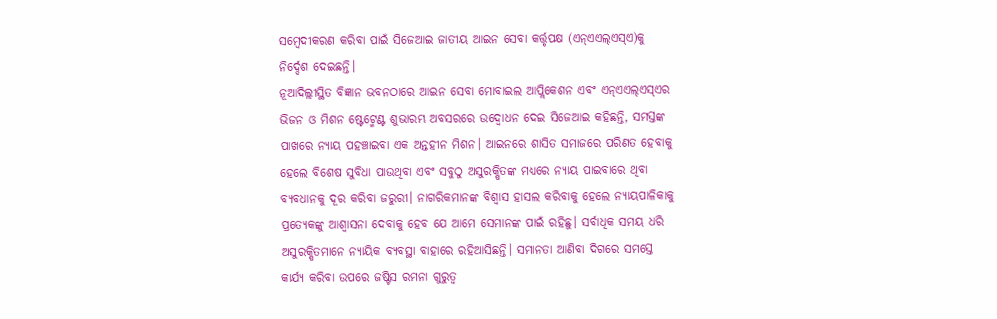ସମ୍ବେଦୀକରଣ କରିବା ପାଇଁ ସିଜେଆଇ ଜାତୀୟ ଆଇନ ସେବା କର୍ତ୍ତୃପକ୍ଷ (ଏନ୍ଏଏଲ୍ଏସ୍ଏ)କୁ ନିର୍ଦ୍ଦେଶ ଦେଇଛନ୍ତି।
ନୂଆଦିଲ୍ଲୀସ୍ଥିତ ବିଜ୍ଞାନ ଭବନଠାରେ ଆଇନ ସେବା ମୋବାଇଲ ଆପ୍ଲିକେଶନ ଏବଂ ଏନ୍ଏଏଲ୍ଏସ୍ଏର ଭିଜନ ଓ ମିଶନ ଷ୍ଟେଟ୍ମେଣ୍ଟ ଶୁଭାରମ୍ଭ ଅବସରରେ ଉଦ୍ବୋଧନ ଦେଇ ସିଜେଆଇ କହିଛନ୍ତି, ସମସ୍ତଙ୍କ ପାଖରେ ନ୍ୟାୟ ପହଞ୍ଚାଇବା ଏକ ଅନ୍ତହୀନ ମିଶନ। ଆଇନରେ ଶାସିତ ସମାଜରେ ପରିଣତ ହେବାକୁ ହେଲେ ବିଶେଷ ସୁବିଧା ପାଉଥିବା ଏବଂ ସବୁଠୁ ଅସୁରକ୍ଷିତଙ୍କ ମଧ୍ୟରେ ନ୍ୟାୟ ପାଇବାରେ ଥିବା ବ୍ୟବଧାନକୁ ଦୂର କରିବା ଜରୁରୀ। ନାଗରିକମାନଙ୍କ ବିଶ୍ୱାସ ହାସଲ କରିବାକୁ ହେଲେ ନ୍ୟାୟପାଳିକାକୁ ପ୍ରତ୍ୟେକଙ୍କୁ ଆଶ୍ୱାସନା ଦେବାକୁ ହେବ ଯେ ଆମେ ସେମାନଙ୍କ ପାଇଁ ରହିଛୁ। ସର୍ବାଧିକ ସମୟ ଧରି ଅସୁରକ୍ଷିତମାନେ ନ୍ୟାୟିକ ବ୍ୟବସ୍ଥା ବାହାରେ ରହିଆସିଛନ୍ତି। ସମାନତା ଆଣିବା ଦିଗରେ ସମସ୍ତେ କାର୍ଯ୍ୟ କରିବା ଉପରେ ଜଷ୍ଟିସ ରମନା ଗୁରୁତ୍ୱ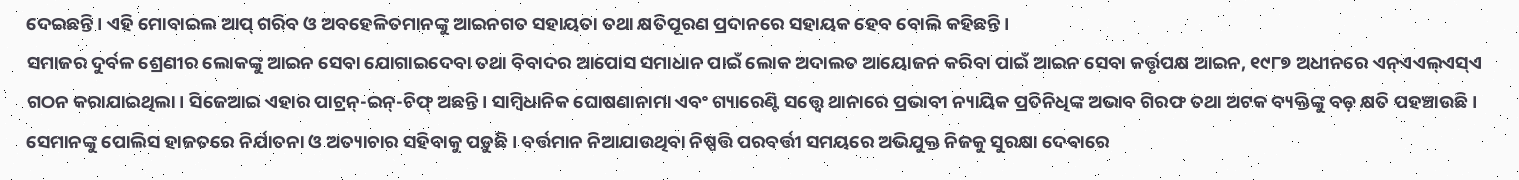ଦେଇଛନ୍ତି। ଏହି ମୋବାଇଲ ଆପ୍ ଗରିବ ଓ ଅବହେଳିତମାନଙ୍କୁ ଆଇନଗତ ସହାୟତା ତଥା କ୍ଷତିପୂରଣ ପ୍ରଦାନରେ ସହାୟକ ହେବ ବୋଲି କହିଛନ୍ତି।
ସମାଜର ଦୁର୍ବଳ ଶ୍ରେଣୀର ଲୋକଙ୍କୁ ଆଇନ ସେବା ଯୋଗାଇଦେବା ତଥା ବିବାଦର ଆପୋସ ସମାଧାନ ପାଇଁ ଲୋକ ଅଦାଲତ ଆୟୋଜନ କରିବା ପାଇଁ ଆଇନ ସେବା କର୍ତ୍ତୃପକ୍ଷ ଆଇନ, ୧୯୮୭ ଅଧୀନରେ ଏନ୍ଏଏଲ୍ଏସ୍ଏ ଗଠନ କରାଯାଇଥିଲା। ସିଜେଆଇ ଏହାର ପାଟ୍ରନ୍-ଇନ୍-ଚିଫ୍ ଅଛନ୍ତି। ସାମ୍ବିଧାନିକ ଘୋଷଣାନାମା ଏବଂ ଗ୍ୟାରେଣ୍ଟି ସତ୍ତ୍ୱେ ଥାନାରେ ପ୍ରଭାବୀ ନ୍ୟାୟିକ ପ୍ରତିନିଧିଙ୍କ ଅଭାବ ଗିରଫ ତଥା ଅଟକ ବ୍ୟକ୍ତିଙ୍କୁ ବଡ଼ କ୍ଷତି ପହଞ୍ଚାଉଛି। ସେମାନଙ୍କୁ ପୋଲିସ ହାଜତରେ ନିର୍ଯାତନା ଓ ଅତ୍ୟାଚାର ସହିବାକୁ ପଡ଼ୁଛି। ବର୍ତ୍ତମାନ ନିଆଯାଉଥିବା ନିଷ୍ପତ୍ତି ପରବର୍ତ୍ତୀ ସମୟରେ ଅଭିଯୁକ୍ତ ନିଜକୁ ସୁରକ୍ଷା ଦେବାରେ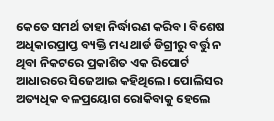କେତେ ସମର୍ଥ ତାହା ନିର୍ଦ୍ଧାରଣ କରିବ। ବିଶେଷ ଅଧିକାରପ୍ରାପ୍ତ ବ୍ୟକ୍ତି ମଧ୍ୟ ଥାର୍ଡ ଡିଗ୍ରୀରୁ ବର୍ତ୍ତୁ ନ ଥିବା ନିକଟରେ ପ୍ରକାଶିତ ଏକ ରିପୋର୍ଟ ଆଧାରରେ ସିଜେଆଇ କହିଥିଲେ। ପୋଲିସର ଅତ୍ୟଧିକ ବଳପ୍ରୟୋଗ ରୋକିବାକୁ ହେଲେ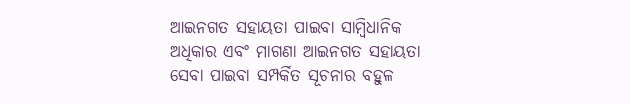ଆଇନଗତ ସହାୟତା ପାଇବା ସାମ୍ବିଧାନିକ ଅଧିକାର ଏବଂ ମାଗଣା ଆଇନଗତ ସହାୟତା ସେବା ପାଇବା ସମ୍ପର୍କିତ ସୂଚନାର ବହୁଳ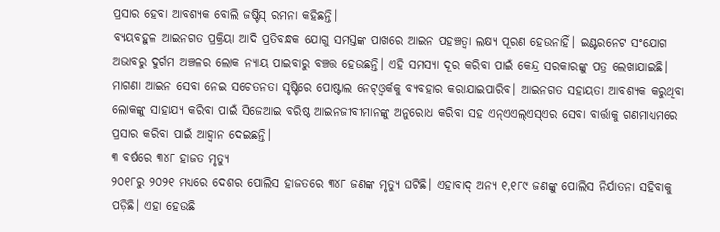ପ୍ରସାର ହେବା ଆବଶ୍ୟକ ବୋଲି ଜଷ୍ଟିସ୍ ରମନା କହିଛନ୍ତି।
ବ୍ୟୟବହୁଳ ଆଇନଗତ ପ୍ରକ୍ରିୟା ଆଦି ପ୍ରତିବନ୍ଧକ ଯୋଗୁ ସମସ୍ତଙ୍କ ପାଖରେ ଆଇନ ପହଞ୍ଚତ୍ବା ଲକ୍ଷ୍ୟ ପୂରଣ ହେଉନାହିଁ। ଇଣ୍ଟରନେଟ ସଂଯୋଗ ଅଭାବରୁ ଦୁର୍ଗମ ଅଞ୍ଚଳର ଲୋକ ନ୍ୟାୟ ପାଇବାରୁ ବଞ୍ଚତ୍ତ ହେଉଛନ୍ତି। ଏହି ସମସ୍ୟା ଦୂର କରିବା ପାଇଁ କେନ୍ଦ୍ର ସରକାରଙ୍କୁ ପତ୍ର ଲେଖାଯାଇଛି। ମାଗଣା ଆଇନ ସେବା ନେଇ ସଚେତନତା ସୃଷ୍ଟିରେ ପୋଷ୍ଟାଲ ନେଟ୍ଓ୍ବର୍କକୁ ବ୍ୟବହାର କରାଯାଇପାରିବ। ଆଇନଗତ ସହାୟତା ଆବଶ୍ୟକ କରୁଥିବା ଲୋକଙ୍କୁ ସାହାଯ୍ୟ କରିବା ପାଇଁ ସିଜେଆଇ ବରିଷ୍ଠ ଆଇନଜୀବୀମାନଙ୍କୁ ଅନୁରୋଧ କରିବା ସହ ଏନ୍ଏଏଲ୍ଏସ୍ଏର ସେବା ବାର୍ତ୍ତାକୁ ଗଣମାଧ୍ୟମରେ ପ୍ରସାର କରିବା ପାଇଁ ଆହ୍ବାନ ଦେଇଛନ୍ତି।
୩ ବର୍ଷରେ ୩୪୮ ହାଜତ ମୃତ୍ୟୁ
୨୦୧୮ରୁ ୨୦୨୧ ମଧ୍ୟରେ ଦେଶର ପୋଲିସ ହାଜତରେ ୩୪୮ ଜଣଙ୍କ ମୃତ୍ୟୁ ଘଟିଛି। ଏହାବାଦ୍ ଅନ୍ୟ ୧,୧୮୯ ଜଣଙ୍କୁ ପୋଲିସ ନିର୍ଯାତନା ସହିବାକୁ ପଡ଼ିଛି। ଏହା ହେଉଛି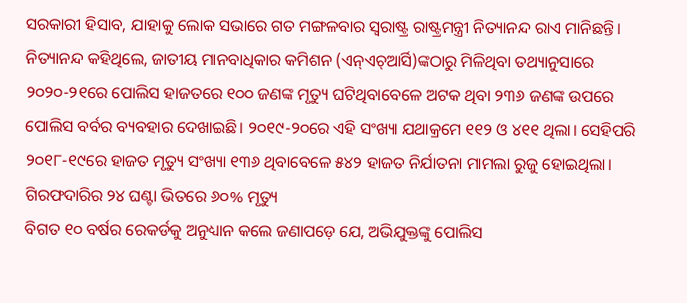ସରକାରୀ ହିସାବ, ଯାହାକୁ ଲୋକ ସଭାରେ ଗତ ମଙ୍ଗଳବାର ସ୍ବରାଷ୍ଟ୍ର ରାଷ୍ଟ୍ରମନ୍ତ୍ରୀ ନିତ୍ୟାନନ୍ଦ ରାଏ ମାନିଛନ୍ତି। ନିତ୍ୟାନନ୍ଦ କହିଥିଲେ, ଜାତୀୟ ମାନବାଧିକାର କମିଶନ (ଏନ୍ଏଚ୍ଆର୍ସି)ଙ୍କଠାରୁ ମିଳିଥିବା ତଥ୍ୟାନୁସାରେ ୨୦୨୦-୨୧ରେ ପୋଲିସ ହାଜତରେ ୧୦୦ ଜଣଙ୍କ ମୃତ୍ୟୁ ଘଟିଥିବାବେଳେ ଅଟକ ଥିବା ୨୩୬ ଜଣଙ୍କ ଉପରେ ପୋଲିସ ବର୍ବର ବ୍ୟବହାର ଦେଖାଇଛି। ୨୦୧୯-୨୦ରେ ଏହି ସଂଖ୍ୟା ଯଥାକ୍ରମେ ୧୧୨ ଓ ୪୧୧ ଥିଲା। ସେହିପରି ୨୦୧୮-୧୯ରେ ହାଜତ ମୃତ୍ୟୁ ସଂଖ୍ୟା ୧୩୬ ଥିବାବେଳେ ୫୪୨ ହାଜତ ନିର୍ଯାତନା ମାମଲା ରୁଜୁ ହୋଇଥିଲା।
ଗିରଫଦାରିର ୨୪ ଘଣ୍ଟା ଭିତରେ ୬୦% ମୃତ୍ୟୁ
ବିଗତ ୧୦ ବର୍ଷର ରେକର୍ଡକୁ ଅନୁଧ୍ୟାନ କଲେ ଜଣାପଡ଼େ ଯେ, ଅଭିଯୁକ୍ତଙ୍କୁ ପୋଲିସ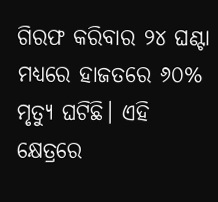ଗିରଫ କରିବାର ୨୪ ଘଣ୍ଟା ମଧ୍ୟରେ ହାଜତରେ ୬୦% ମୃତ୍ୟୁ ଘଟିଛି। ଏହି କ୍ଷେତ୍ରରେ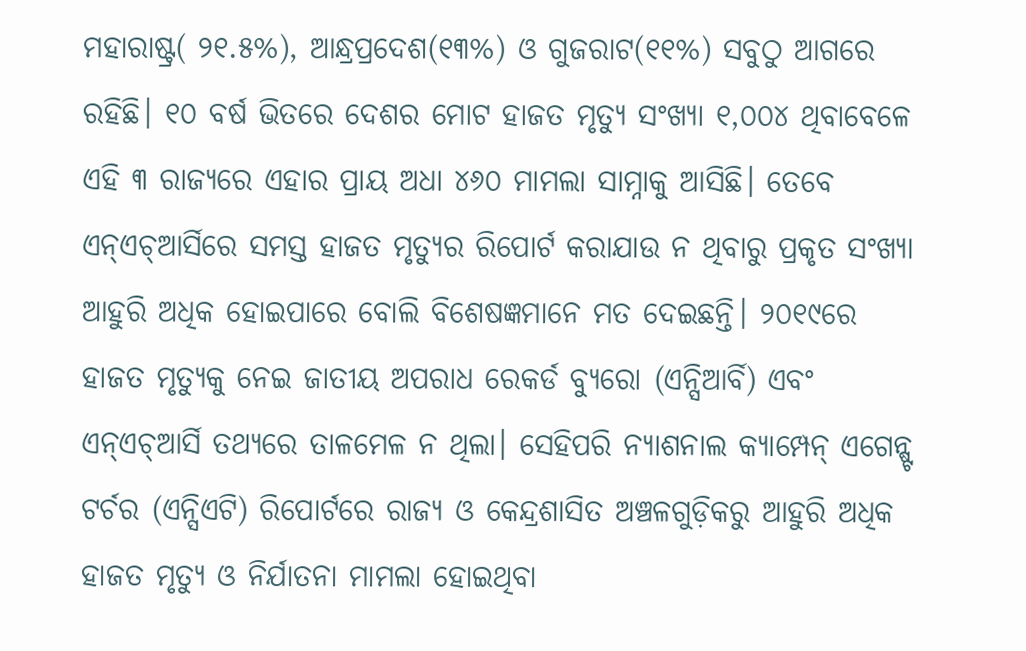ମହାରାଷ୍ଟ୍ର( ୨୧.୫%), ଆନ୍ଧ୍ରପ୍ରଦେଶ(୧୩%) ଓ ଗୁଜରାଟ(୧୧%) ସବୁଠୁ ଆଗରେ ରହିଛି। ୧୦ ବର୍ଷ ଭିତରେ ଦେଶର ମୋଟ ହାଜତ ମୃତ୍ୟୁ ସଂଖ୍ୟା ୧,୦୦୪ ଥିବାବେଳେ ଏହି ୩ ରାଜ୍ୟରେ ଏହାର ପ୍ରାୟ ଅଧା ୪୬୦ ମାମଲା ସାମ୍ନାକୁ ଆସିଛି। ତେବେ ଏନ୍ଏଚ୍ଆର୍ସିରେ ସମସ୍ତ ହାଜତ ମୃତ୍ୟୁର ରିପୋର୍ଟ କରାଯାଉ ନ ଥିବାରୁ ପ୍ରକୃତ ସଂଖ୍ୟା ଆହୁରି ଅଧିକ ହୋଇପାରେ ବୋଲି ବିଶେଷଜ୍ଞମାନେ ମତ ଦେଇଛନ୍ତି। ୨୦୧୯ରେ ହାଜତ ମୃତ୍ୟୁକୁ ନେଇ ଜାତୀୟ ଅପରାଧ ରେକର୍ଡ ବ୍ୟୁରୋ (ଏନ୍ସିଆର୍ବି) ଏବଂ ଏନ୍ଏଚ୍ଆର୍ସି ତଥ୍ୟରେ ତାଳମେଳ ନ ଥିଲା। ସେହିପରି ନ୍ୟାଶନାଲ କ୍ୟାମ୍ପେନ୍ ଏଗେନ୍ଷ୍ଟ ଟର୍ଚର (ଏନ୍ସିଏଟି) ରିପୋର୍ଟରେ ରାଜ୍ୟ ଓ କେନ୍ଦ୍ରଶାସିତ ଅଞ୍ଚଳଗୁଡ଼ିକରୁ ଆହୁରି ଅଧିକ ହାଜତ ମୃତ୍ୟୁ ଓ ନିର୍ଯାତନା ମାମଲା ହୋଇଥିବା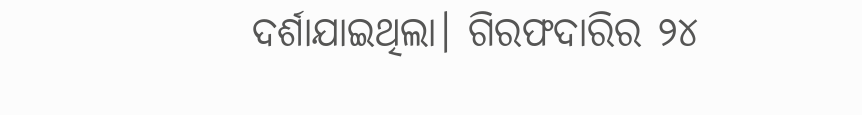ଦର୍ଶାଯାଇଥିଲା। ଗିରଫଦାରିର ୨୪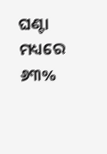ଘଣ୍ଟା ମଧ୍ୟରେ ୬୩%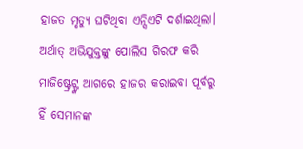ହାଜତ ମୃତ୍ୟୁ ଘଟିଥିବା ଏନ୍ସିଏଟି ଦର୍ଶାଇଥିଲା। ଅର୍ଥାତ୍ ଅଭିଯୁକ୍ତଙ୍କୁ ପୋଲିସ ଗିରଫ କରି ମାଜିଷ୍ଟ୍ରେଟ୍ଙ୍କ ଆଗରେ ହାଜର କରାଇବା ପୂର୍ବରୁ ହିଁ ସେମାନଙ୍କ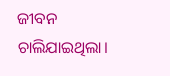ଜୀବନ ଚାଲିଯାଇଥିଲା।